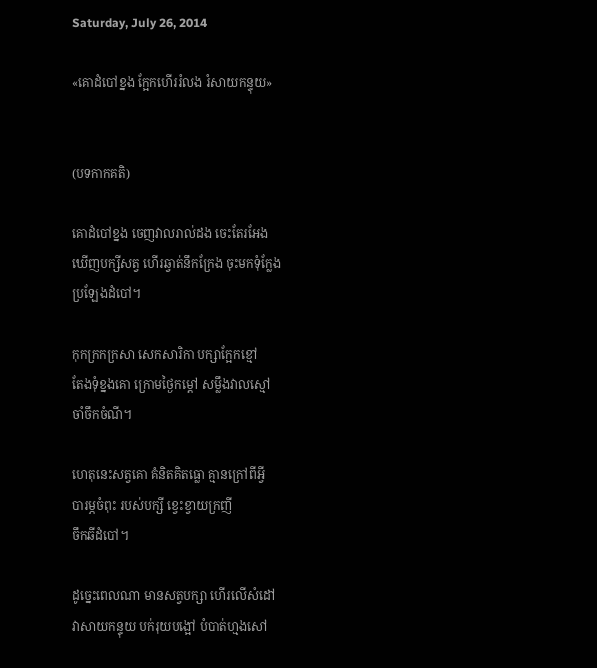Saturday, July 26, 2014

«គោដំបៅខ្នង ក្អែកហើររំលង រំសាយកន្ទុយ»


(បទកាកគតិ)

គោដំបៅខ្នង ចេញវាលរាល់ដង ចេះតែរអែង
ឃើញបក្សីសត្វ ហើរឆ្វាត់នឹកក្រែង ចុះមកទុំក្លែង
ប្រឡែងដំបៅ។

កុកក្រកក្រសា សេកសារិកា បក្សាក្អែកខ្មៅ
តែងទុំខ្នងគោ ក្រោមថ្ងៃកម្ដៅ សម្លឹងវាលស្មៅ
ចាំចឹកចំណី។

ហេតុនេះសត្វគោ គំនិតគិតធ្លោ គ្មានក្រៅពីអ្វី
បារម្ភចំពុះ របស់បក្សី ខ្វេះខ្វាយក្រញី
ចឹកឆីដំបៅ។

ដូច្នេះពេលណា មានសត្វបក្សា ហើរលើសំដៅ
វាសាយកន្ទុយ បក់រុយបង្អៅ បំបាត់ហ្មងសៅ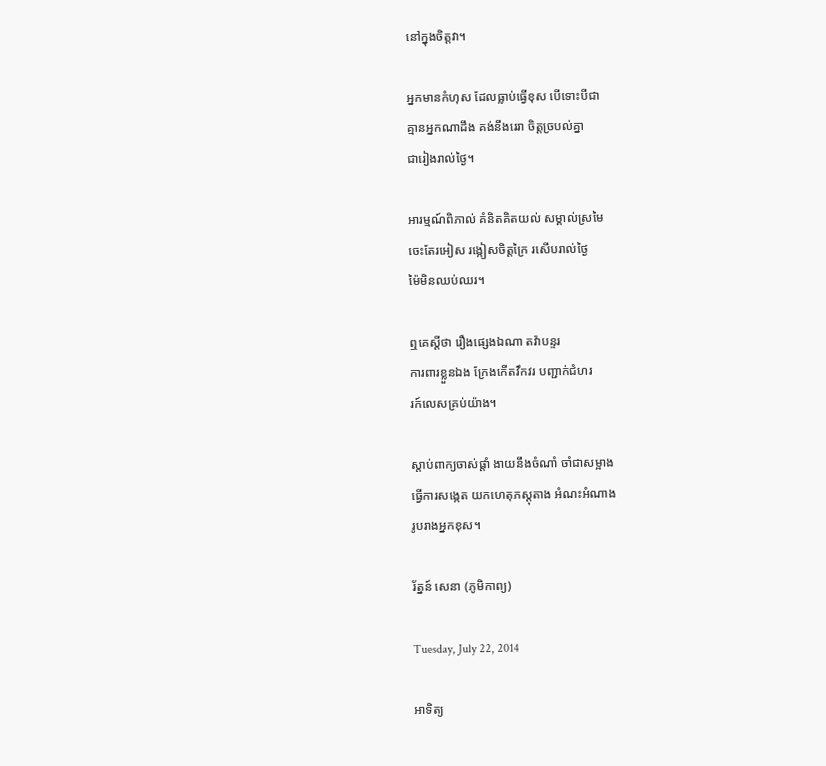នៅក្នុងចិត្តវា។

អ្នកមានកំហុស ដែលធ្លាប់ធ្វើខុស បើទោះបីជា
គ្មានអ្នកណាដឹង គង់នឹងរេរា ចិត្តច្របល់គ្នា
ជារៀងរាល់ថ្ងៃ។

អារម្មណ៍ពិភាល់ គំនិតគិតយល់ សម្គាល់ស្រមៃ
ចេះតែរអៀស រង្កៀសចិត្តក្រៃ រសើបរាល់ថ្ងៃ
ម៉ៃមិនឈប់ឈរ។

ឮគេស្ដីថា រឿងផ្សេងឯណា តវ៉ាបន្ទរ
ការពារខ្លួនឯង ក្រែងកើតវឹកវរ បញ្ជាក់ជំហរ
រក៍លេសគ្រប់យ៉ាង។

ស្ដាប់ពាក្យចាស់ផ្ដាំ ងាយនឹងចំណាំ ចាំជាសម្អាង
ធ្វើការសង្កេត យកហេតុភស្ដុតាង អំណះអំណាង
រូបរាងអ្នកខុស។

រ័ត្នន៍ សេនា (ភូមិកាព្យ)

Tuesday, July 22, 2014

អាទិត្យ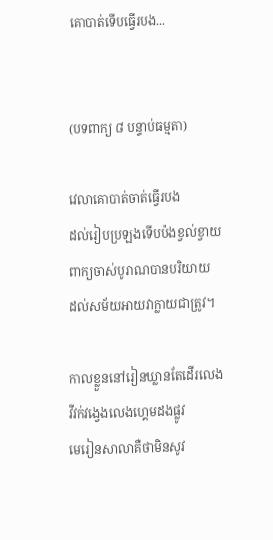គោបាត់ទើបធ្វើរបង...


(បទពាក្យ ៨ បន្ទាប់ធម្មតា)

វេលាគោបាត់ចាត់ធ្វើរបង
ដល់រៀបប្រឡងទើបប៉ងខ្វល់ខ្វាយ
ពាក្យចាស់បូរាណបានបរិយាយ
ដល់សម័យអាយវាក្លាយជាត្រូវ។

កាលខ្លួននៅរៀនឃ្លានតែដើរលេង
វីវក់វង្វេងលេងហ្គេមដងផ្លូវ
មេរៀនសាលាគឺថាមិនសូវ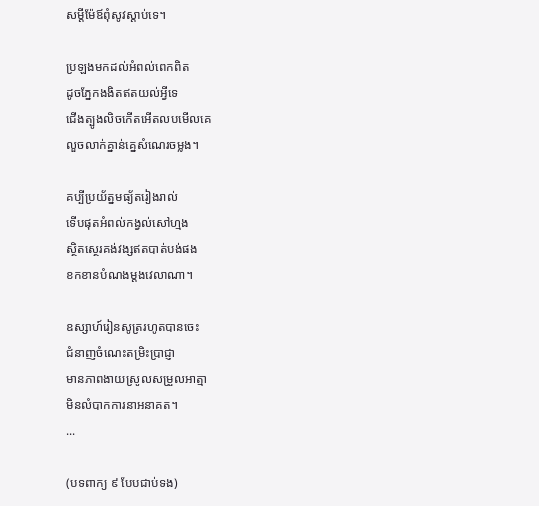សម្ដីម៉ែឪពុំសូវស្ដាប់ទេ។

ប្រឡងមកដល់អំពល់ពេកពិត
ដូចភ្នែកងងិតឥតយល់អ្វីទេ
ជើងត្បូងលិចកើតអើតលបមើលគេ
លួចលាក់គ្នាន់គ្នេសំណេរចម្លង។

គប្បីប្រយ័ត្នមធ្យ័តរៀងរាល់
ទើបផុតអំពល់កង្វល់សៅហ្មង
ស្ថិតស្ថេរគង់វង្សឥតបាត់បង់ផង
ខកខានបំណងម្ដងវេលាណា។

ឧស្សាហ៍រៀនសូត្ររហូតបានចេះ
ជំនាញចំណេះតម្រិះប្រាជ្ញា
មានភាពងាយស្រូលសម្រួលអាត្មា
មិនលំបាកការនាអនាគត។
...

(បទពាក្យ ៩ បែបជាប់ទង)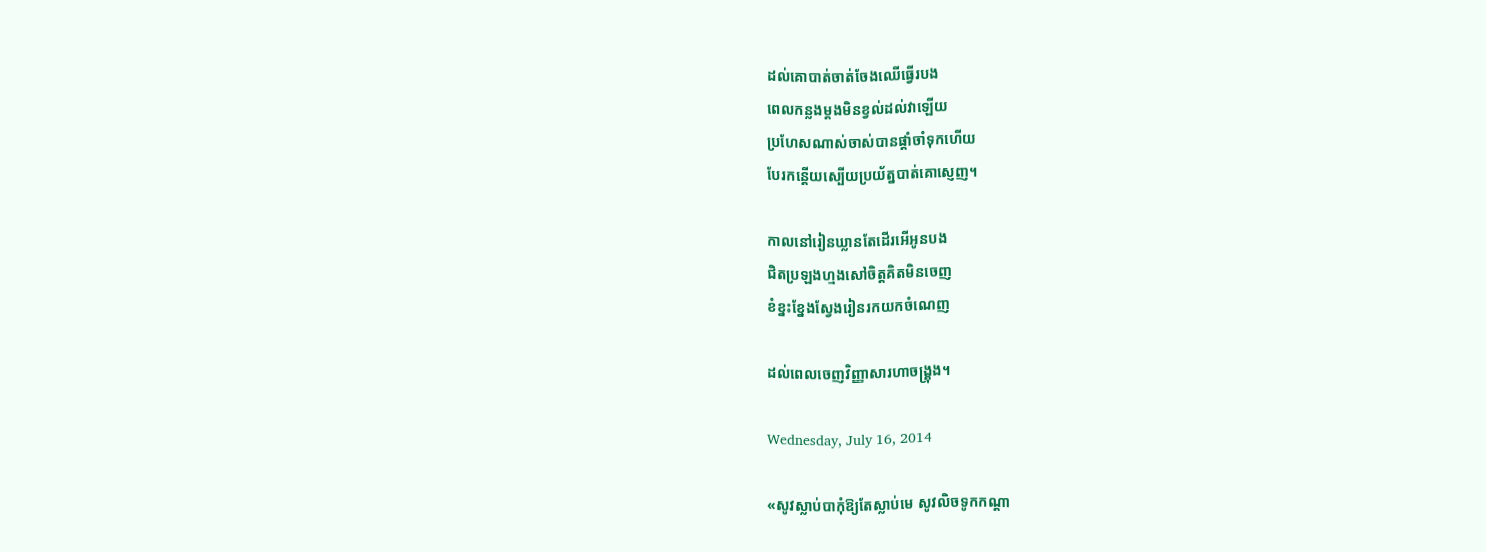ដល់គោបាត់ចាត់ចែងឈើធ្វើរបង
ពេលកន្លងម្តងមិនខ្វល់ដល់វាឡើយ
ប្រហែសណាស់ចាស់បានផ្តាំចាំទុកហើយ
បែរកន្តើយស្បើយប្រយ័ត្នបាត់គោស្ញេញ។

កាលនៅរៀនឃ្លានតែដើរអើអូនបង
ជិតប្រឡងហ្មងសៅចិត្តគិតមិនចេញ
ខំខ្នះខ្នែងស្វែងរៀនរកយកចំណេញ

ដល់ពេលចេញវិញ្ញាសារហាចង្គ្រុង។

Wednesday, July 16, 2014

«សូវស្លាប់បាកុំឱ្យតែស្លាប់មេ សូវលិចទូកកណ្ដា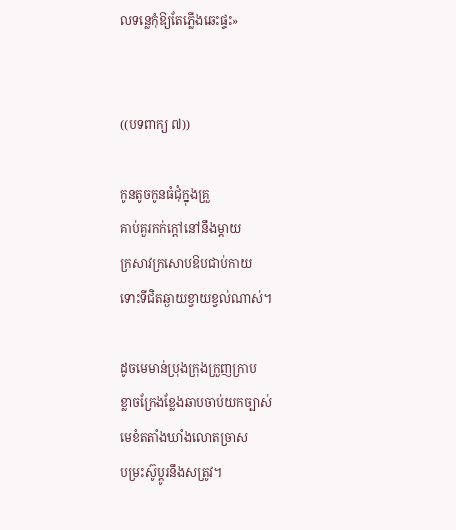លទន្លេកុំឱ្យតែភ្លើងឆេះផ្ទះ»


((បទពាក្យ ៧))

កូនតូចកូនធំជុំក្នុងគ្រួ
គាប់គួរកក់ក្ដៅនៅនឹងម្ដាយ
ក្រសាវក្រសោបឱបជាប់កាយ
ទោះទីជិតឆ្ងាយខ្វាយខ្វល់ណាស់។

ដូចមេមាន់ប្រុងក្រុងក្រួញក្រាប
ខ្លាចក្រែងខ្លែងឆាបចាប់យកច្បាស់
មេខំតតាំងឃាំងលោតច្រាស
បម្រះស៊ូប្ដូរនឹងសត្រូវ។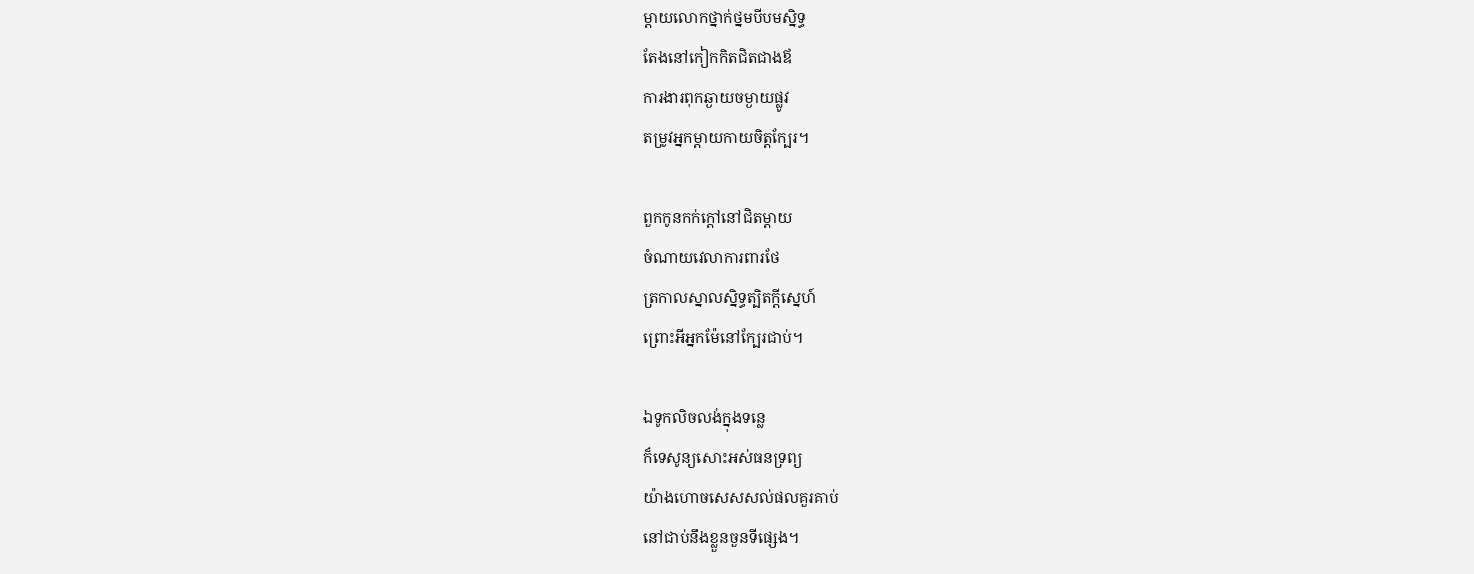ម្ដាយលោកថ្នាក់ថ្នមបីបមស្និទ្ធ
តែងនៅកៀកកិតជិតជាងឪ
ការងារពុកឆ្ងាយចម្ងាយផ្លូវ
តម្រូវអ្នកម្ដាយកាយចិត្តក្បែរ។

ពួកកូនកក់ក្ដៅនៅជិតម្ដាយ
ចំណាយវេលាការពារថែ
ត្រកាលស្នាលស្និទ្ធត្បិតក្ដីស្នេហ៍
ព្រោះអីអ្នកម៉ែនៅក្បែរជាប់។

ឯទូកលិចលង់ក្នុងទន្លេ
ក៏ទេសូន្យសោះអស់ធនទ្រព្យ
យ៉ាងហោចសេសសល់ផលគួរគាប់
នៅជាប់នឹងខ្លួនចួនទីផ្សេង។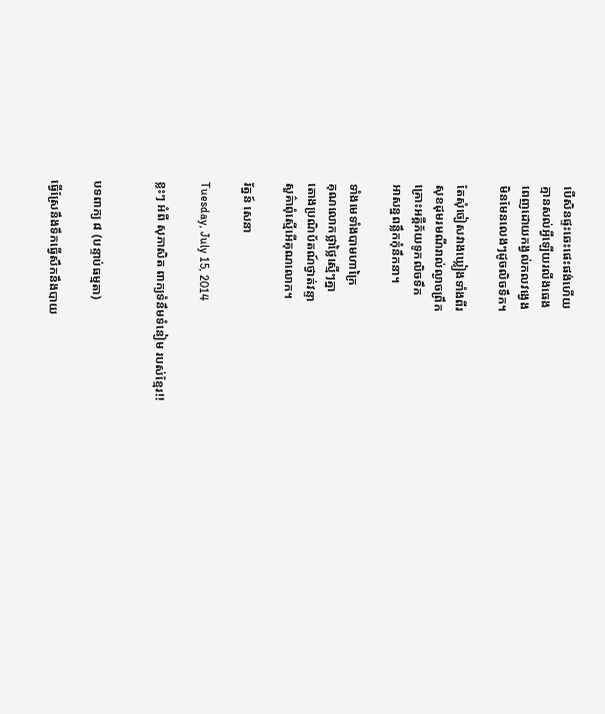បើសិនផ្ទះឆេះផេះផង់ហើយ
គ្មានសល់អ្វីឡើយរលីងធេង
ពេញដោយកង្វល់កលវង្វេង
មិនមែនលេងៗដូចលិចទឹក។

តែសុំចៀសវាងឃ្លៀងទាំងពីរ
សុខដុមរមណីរាល់ល្ងាចព្រឹក
គ្រោះអគ្គីភ័យទូកលិចទឹក
អាសន្នពន្លឹកកុំនឹកនា។

ទាំងមេទាំងបាមហាក្រៃ
គុណលោកថ្លាថ្លៃស្មើៗគ្នា
តោងប្រណិប័តណ៍ថ្វាត់វន្ទា
សួគ៌ាពុំស្មើអើគុណលោក។

រ័ត្នន៍ សេនា

Tuesday, July 15, 2014

ខ្លះៗ អំពី សុភាសិត ពាក្យទំនឹមទំនៀម របស់ខ្មែរ!!


បទពាក្យ ៨ (បន្ទាប់ធម្មតា)

ធ្វើស្រែនឹងទឹកធ្វើសឹកនឹងបាយ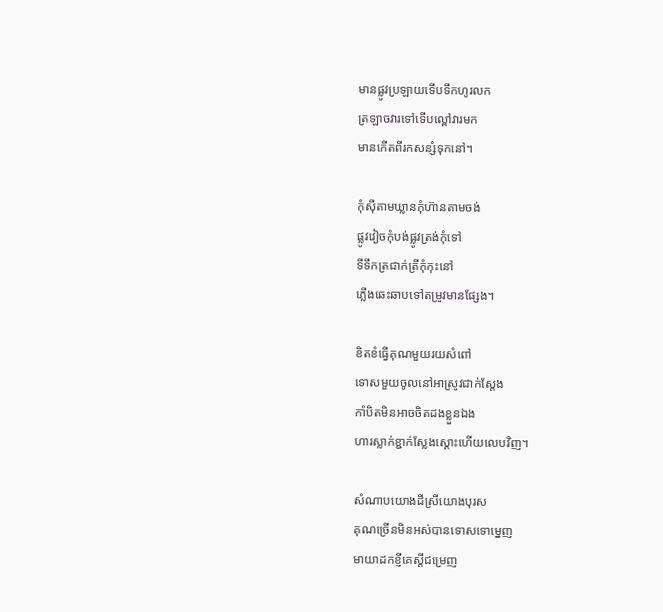មានផ្លូវប្រឡាយទើបទឹកហូរលក
ត្រឡាចវារទៅទើបល្ពៅវារមក
មានកើតពីរកសន្សំទុកនៅ។

កុំស៊ីតាមឃ្លានកុំហ៊ានតាមចង់
ផ្លូវវៀចកុំបង់ផ្លូវត្រង់កុំទៅ
ទីទឹកត្រជាក់ត្រីកុំកុះនៅ
ភ្លើងឆេះឆាបទៅតម្រូវមានផ្សែង។

ខិតខំធ្វើគុណមួយរយសំពៅ
ទោសមួយចូលនៅអាស្រូវជាក់ស្ដែង
កាំបិតមិនអាចចិតដងខ្លួនឯង
ហារស្លាក់ខ្ជាក់ស្លែងស្តោះហើយលេបវិញ។

សំណាបយោងដីស្រីយោងបុរស
គុណច្រើនមិនអស់បានទោសទោម្នេញ
មាយាដកខ្ញីគេស្តីជម្រេញ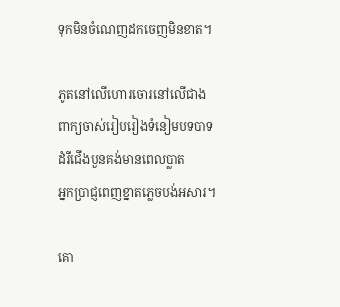ទុកមិនចំណេញដកចេញមិនខាត។

ភូតនៅលើហោរចោរនៅលើជាង
ពាក្យចាស់រៀបរៀងទំនៀមបទបាទ
ដំរីជើងបួនគង់មានពេលប្លាត
អ្នកប្រាជ្ញពេញខ្នាតភ្លេចបង់អសារ។

គោ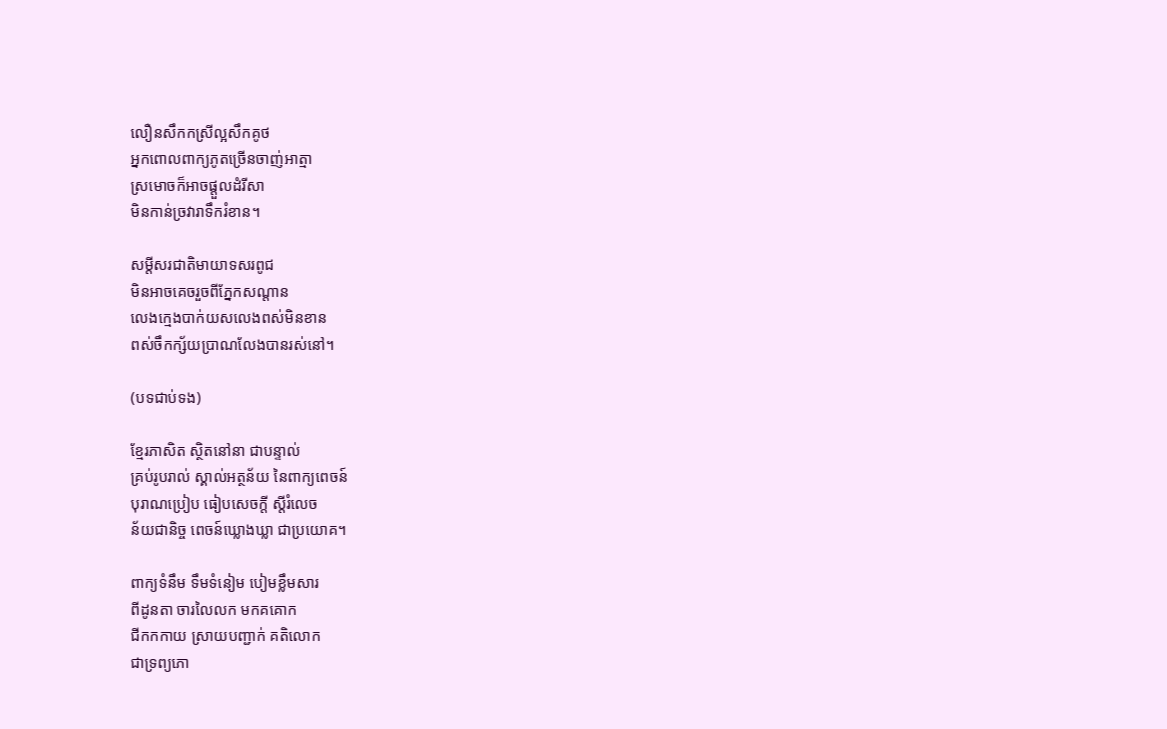លឿនសឹកកស្រីល្អសឹកគូថ
អ្នកពោលពាក្យភូតច្រើនចាញ់អាត្មា
ស្រមោចក៏អាចផ្ដួលដំរីសា
មិនកាន់ច្រវារាទឹករំខាន។

សម្តីសរជាតិមាយាទសរពូជ
មិនអាចគេចរួចពីភ្នែកសណ្តាន
លេងក្មេងបាក់យសលេងពស់មិនខាន
ពស់ចឹកក្ស័យប្រាណលែងបានរស់នៅ។

(បទជាប់ទង)

ខ្មែរភាសិត ស្ថិតនៅនា ជាបន្ទាល់
គ្រប់រូបរាល់ ស្គាល់អត្ថន័យ នៃពាក្យពេចន៍
បុរាណប្រៀប ធៀបសេចក្ដី ស្ដីរំលេច
ន័យជានិច្ច ពេចន៍ឃ្លោងឃ្លា ជាប្រយោគ។

ពាក្យទំនឹម ទឹមទំនៀម បៀមខ្លឹមសារ
ពីដូនតា ចារលៃលក មកគគោក
ជីកកកាយ ស្រាយបញ្ជាក់ គតិលោក
ជាទ្រព្យភោ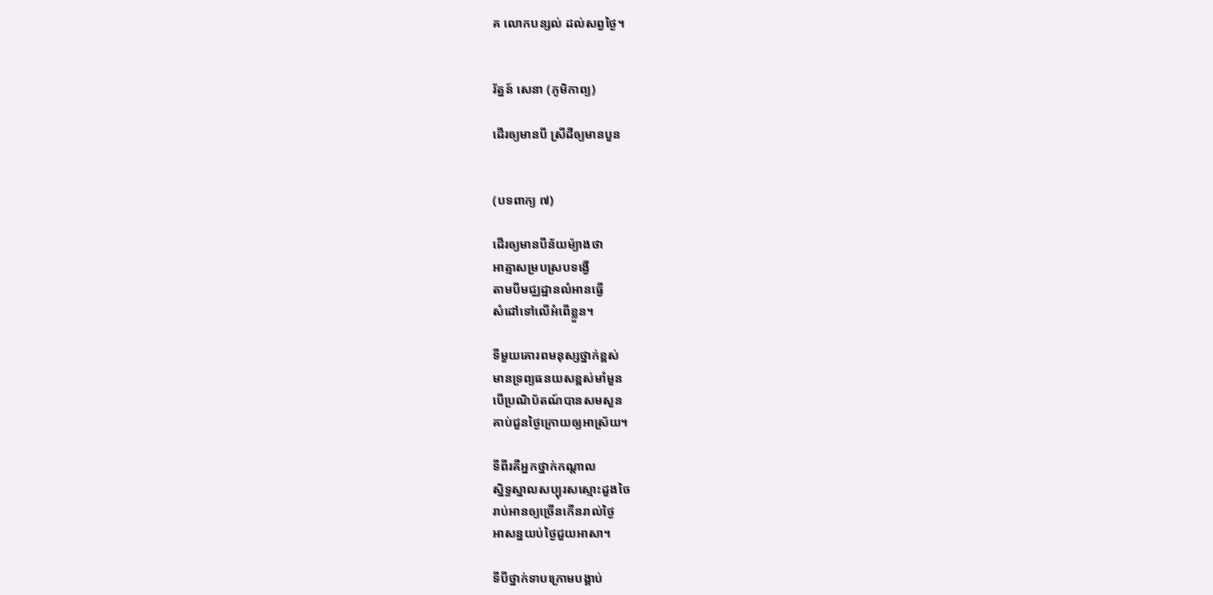គ លោកបន្សល់ ដល់សព្វថ្ងៃ។


រ័ត្នន៍ សេនា (ភូមិកាព្យ)

ដើរឲ្យមានបី ស្រីដីឲ្យមានបួន


(បទពាក្យ ៧)

ដើរឲ្យមានបីន័យម៉្យាងថា
អាត្មាសម្របស្របទង្វើ
តាមបីមជ្ឈដ្ឋានលំអានធ្វើ
សំដៅទៅលើអំពើខ្លួន។

ទីមួយគោរពមនុស្សថ្នាក់ខ្ពស់
មានទ្រព្យធនយសខ្ពស់មាំមួន
បើប្រណិប័តណ៍បានសមសួន
គាប់ជួនថ្ងៃក្រោយឲ្យអាស្រ័យ។

ទីពីរគឺអ្នកថ្នាក់កណ្ដាល
ស្និទ្ធស្នាលសប្បុរសស្មោះដួងចៃ
រាប់អានឲ្យច្រើនកើនរាល់ថ្ងៃ
អាសន្នយប់ថ្ងៃជួយអាសា។

ទីបីថ្នាក់ទាបក្រោមបង្គាប់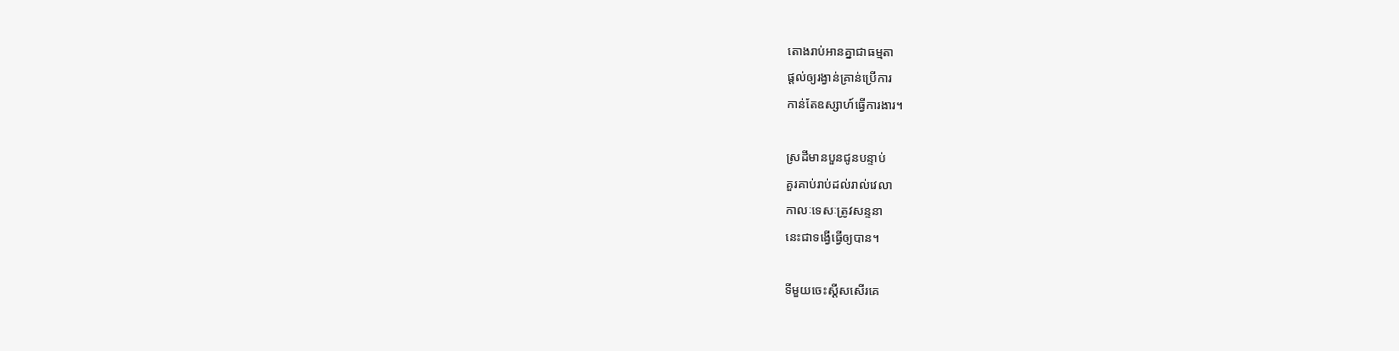តោងរាប់អានគ្នាជាធម្មតា
ផ្ដល់ឲ្យរង្វាន់គ្រាន់ប្រើការ
កាន់តែឧស្សាហ៍ធ្វើការងារ។

ស្រដីមានបួនជូនបន្ទាប់
គួរគាប់រាប់ដល់រាល់វេលា
កាលៈទេសៈត្រូវសន្ទនា
នេះជាទង្វើធ្វើឲ្យបាន។

ទីមួយចេះស្ដីសសើរគេ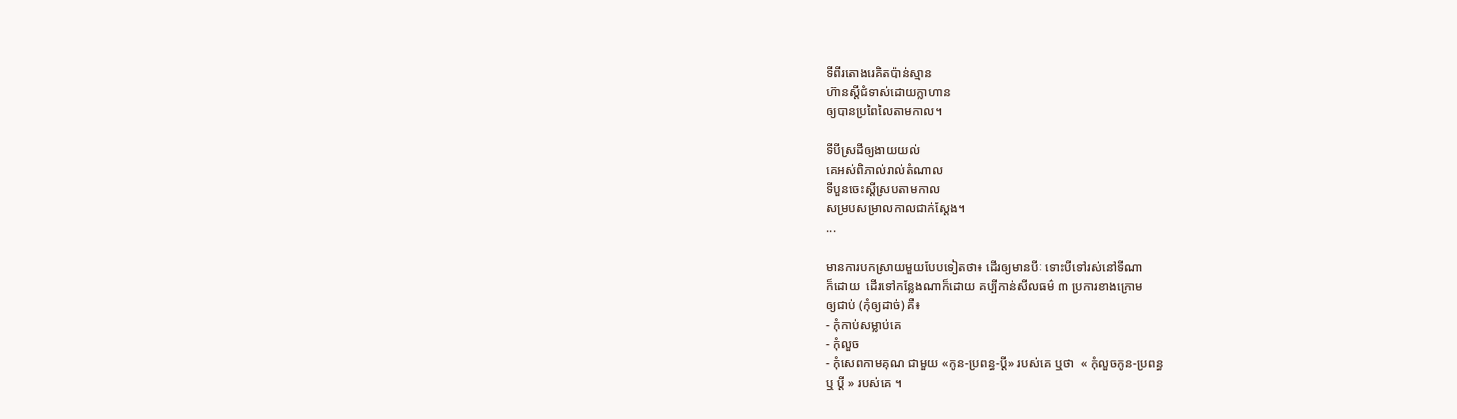ទីពីរតោងរេគិតប៉ាន់ស្មាន
ហ៊ានស្ដីជំទាស់ដោយក្លាហាន
ឲ្យបានប្រពៃលៃតាមកាល។

ទីបីស្រដីឲ្យងាយយល់
គេអស់ពិភាល់រាល់តំណាល
ទីបួនចេះស្ដីស្របតាមកាល
សម្របសម្រាលកាលជាក់ស្ដែង។
...

មានការបកស្រាយមួយបែបទៀតថា៖ ដើរឲ្យមានបីៈ ទោះបីទៅរស់នៅទីណា
ក៏ដោយ  ដើរទៅកន្លែងណាក៏ដោយ គប្បីកាន់សីលធម៌ ៣ ប្រការខាងក្រោម
ឲ្យជាប់ (កុំឲ្យដាច់) គឺ៖
- កុំកាប់សម្លាប់គេ
- កុំលួច
- កុំសេពកាមគុណ ជាមួយ «កូន-ប្រពន្ធ-ប្តី» របស់គេ ឬថា  « កុំលួចកូន-ប្រពន្ធ
ឬ ប្តី » របស់គេ ។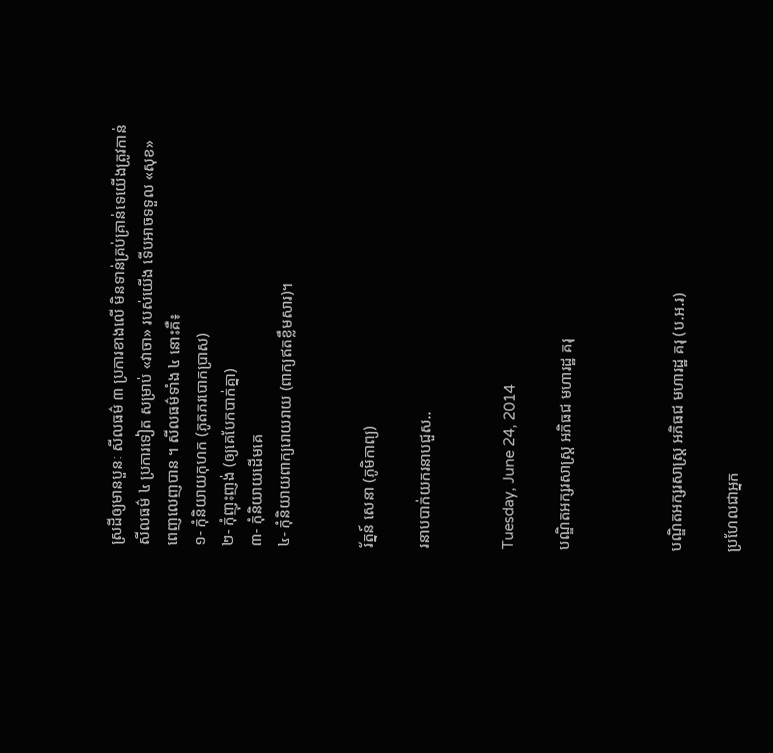ស្រដីឲ្យមានបួនៈ សីលធម៌ ៣ ប្រការខាងលើ មិនទាន់គ្រប់គ្រាន់ទេយើងត្រូវកាន់
សីលធម៌ ៤ ប្រការទៀត សម្រាប់ «វាចា» របស់យើង ទើបអាចទទួល «សុខ»
ពេញលេញបាន ។ សីលធម៌ទាំង ៤ នោះគឺ៖
១- កុំនិយាយកុហក (ភូតភរបោកប្រាស)
២- កុំញុះញង់ (ឲ្យគេបែកបាក់គ្នា)
៣- កុំនិយាយដើមគេ
៤- កុំនិយាយពាក្យរោយរាយ (ពាក្យឥតខ្លឹមសារ)។


រ័ត្នន៍ សេនា (ភូមិកាព្យ)

រនាបបាក់យករនាបជួស..


Tuesday, June 24, 2014

បណ្ឌិតអក្សរសាស្ត្រ អភិធជ មហារដ្ឋ គរុ



បណ្ឌិតអក្សរសាស្ដ្រ អភិធជ មហារដ្ឋ គរុ (ប.អ.រ)

ប្រហែលជាអ្នក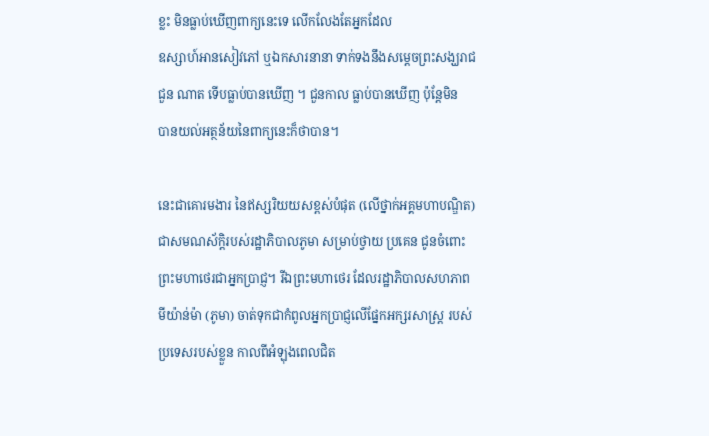ខ្លះ មិនធ្លាប់ឃើញពាក្យនេះទេ លើកលែងតែអ្នកដែល
ឧស្សាហ៍អានសៀវភៅ ឬឯកសារនានា ទាក់ទងនឹងសម្ដេចព្រះសង្ឃរាជ
ជួន ណាត ទើបធ្លាប់បានឃើញ ។ ជួនកាល ធ្លាប់បានឃើញ ប៉ុន្តែមិន
បានយល់អត្ថន័យនៃពាក្យនេះក៏ថាបាន។

នេះជាគោរមងារ នៃឥស្សរិយយសខ្ពស់បំផុត (លើថ្នាក់អគ្គមហាបណ្ឌិត)
ជាសមណស័ក្ដិរបស់រដ្ឋាភិបាលភូមា សម្រាប់ថ្វាយ ប្រគេន ជូនចំពោះ
ព្រះមហាថេរជាអ្នកប្រាជ្ញ។ រីឯព្រះមហាថេរ ដែលរដ្ឋាភិបាលសហភាព
មីយ៉ាន់ម៉ា (ភូមា) ចាត់ទុកជាកំពូលអ្នកប្រាជ្ញលើផ្នែកអក្សរសាស្ត្រ របស់
ប្រទេសរបស់ខ្លួន កាលពីអំឡុងពេលជិត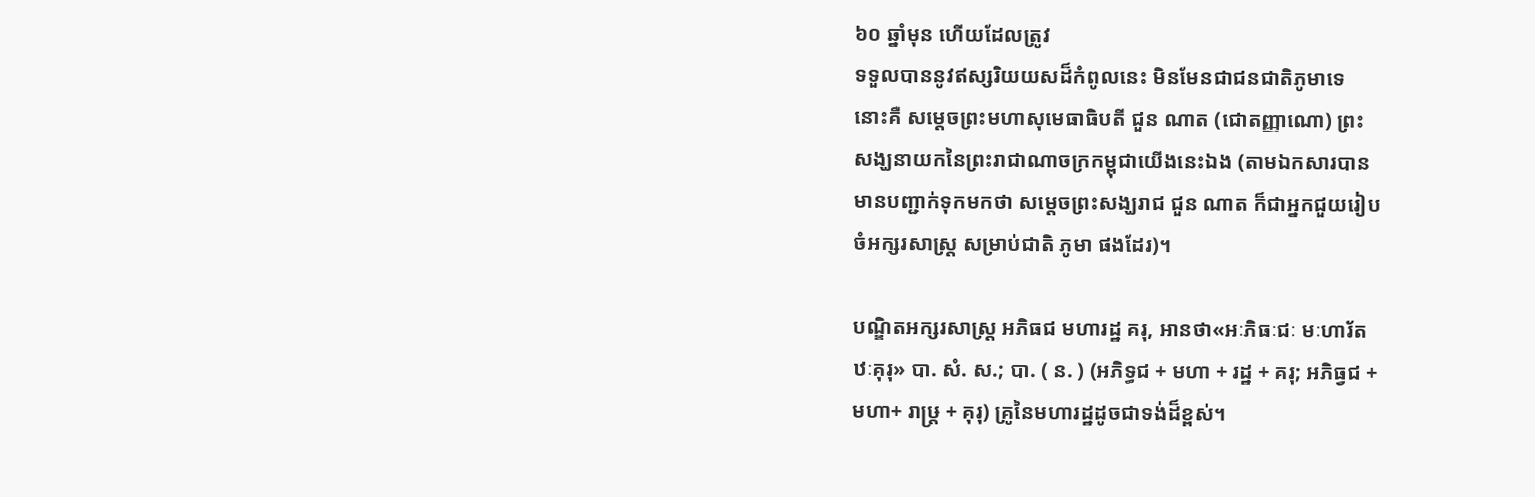៦០ ឆ្នាំមុន ហើយដែលត្រូវ
ទទួលបាននូវឥស្សរិយយសដ៏កំពូលនេះ មិនមែនជាជនជាតិភូមាទេ
នោះគឺ សម្ដេចព្រះមហាសុមេធាធិបតី ជួន ណាត (ជោតញ្ញាណោ) ព្រះ
សង្ឃនាយកនៃព្រះរាជាណាចក្រកម្ពុជាយើងនេះឯង (តាមឯកសារបាន
មានបញ្ជាក់ទុកមកថា សម្ដេចព្រះសង្ឃរាជ ជួន ណាត ក៏ជាអ្នកជួយរៀប
ចំអក្សរសាស្ត្រ សម្រាប់ជាតិ ភូមា ផងដែរ)។

បណ្ឌិតអក្សរសាស្ដ្រ អភិធជ មហារដ្ឋ គរុ, អានថា«អៈភិធៈជៈ មៈហារ័ត
ឋៈគុរុ» បា. សំ. ស.; បា. ( ន. ) (អភិទ្ធជ + មហា + រដ្ឋ + គរុ; អភិធ្វជ +
មហា+ រាឞ្រ្ត + គុរុ) គ្រូនៃមហារដ្ឋដូចជាទង់ដ៏ខ្ពស់។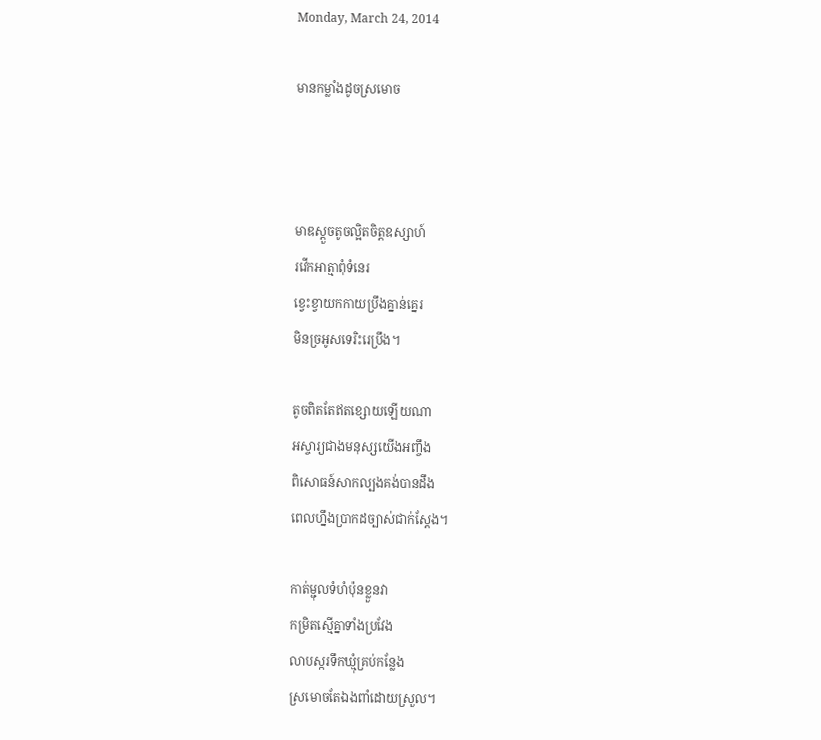Monday, March 24, 2014

មានកម្លាំងដូចស្រមោច



មាឌស្ដួចតូចល្អិតចិត្តឧស្សាហ៍
រវើកអាត្មាពុំទំនេរ
ខ្វេះខ្វាយកកាយប្រឹងគ្នាន់គ្នេរ
មិនច្រអូសទេរិះរេប្រឹង។

តូចពិតតែឥតខ្សោយឡើយណា
អស្ចារ្យជាងមនុស្សយើងអញ្ចឹង
ពិសោធន៍សាកល្បងគង់បានដឹង
ពេលហ្នឹងប្រាកដច្បាស់ជាក់ស្ដែង។

កាត់ម្ជុលទំហំប៉ុនខ្លួនវា
កម្រិតស្មើគ្នាទាំងប្រវែង
លាបស្ករទឹកឃ្មុំគ្រប់កន្លែង
ស្រមោចតែឯងពាំដោយស្រួល។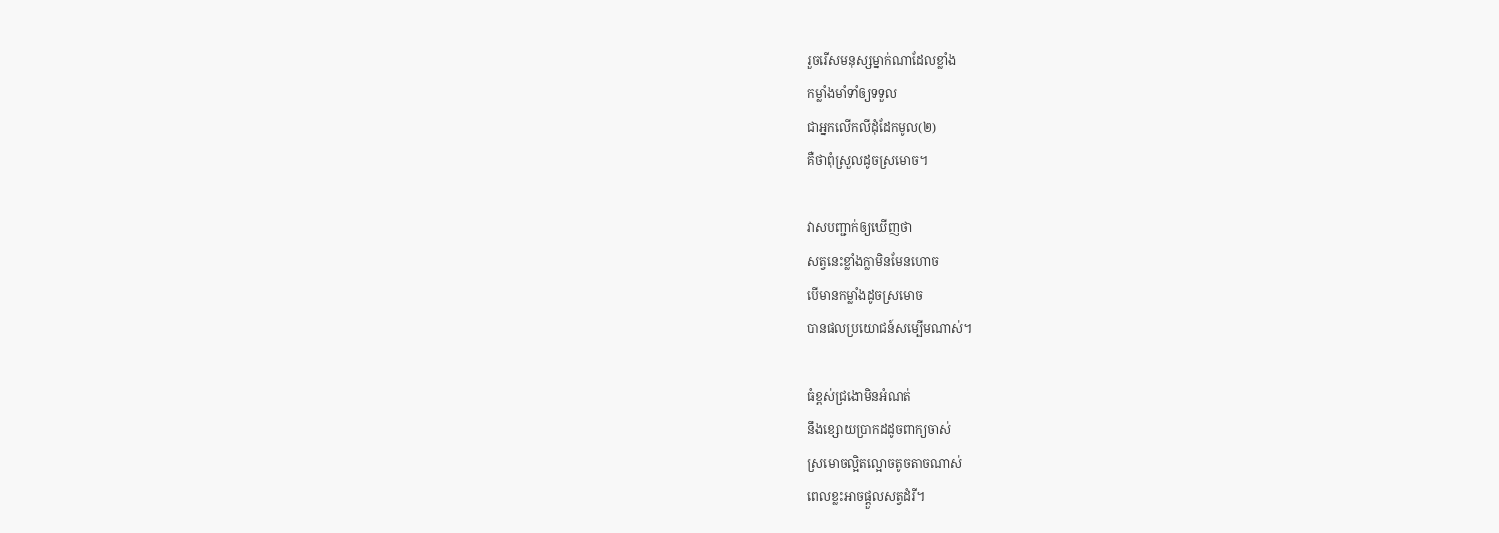រួចរើសមនុស្សម្នាក់ណាដែលខ្លាំង
កម្លាំងមាំទាំឲ្យទទួល
ជាអ្នកលើកលីដុំដែកមូល(២)
គឺថាពុំស្រួលដូចស្រមោច។

វាសបញ្ជាក់ឲ្យឃើញថា
សត្វនេះខ្លាំងក្លាមិនមែនហោច
បើមានកម្លាំងដូចស្រមោច
បានផលប្រយោជន៍សម្បើមណាស់។

ធំខ្ពស់ជ្រងោមិនអំណត់
នឹងខ្សោយប្រាកដដូចពាក្យចាស់
ស្រមោចល្អិតល្អោចតូចតាចណាស់
ពេលខ្លះអាចផ្ដួលសត្វដំរី។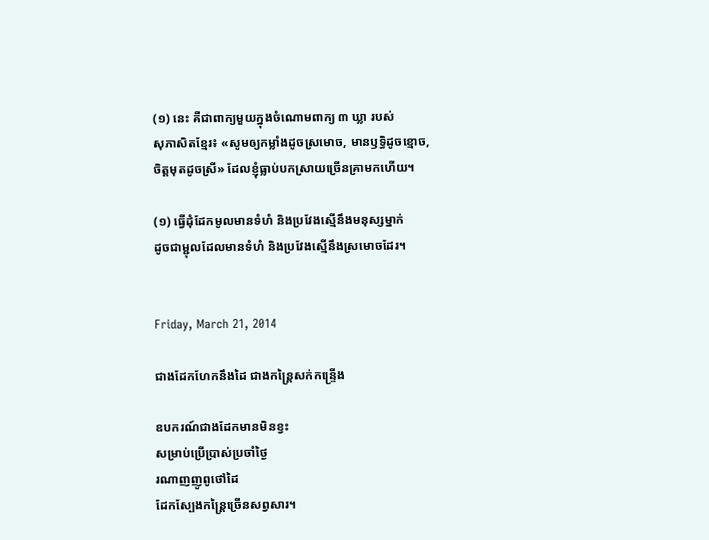(១) នេះ គឺជាពាក្យមួយក្នុងចំណោមពាក្យ ៣ ឃ្លា របស់
សុភាសិតខ្មែរ៖ «សូមឲ្យកម្លាំងដូចស្រមោច, មានឫទ្ធិដូចខ្មោច,
ចិត្តមុតដូចស្រី» ដែលខ្ញុំធ្លាប់បកស្រាយច្រើនគា្រមកហើយ។

(១) ធ្វើដុំដែកមូលមានទំហំ និងប្រវែងស្មើនឹងមនុស្សម្នាក់
ដូចជាម្ជុលដែលមានទំហំ និងប្រវែងស្មើនឹងស្រមោចដែរ។


Friday, March 21, 2014

ជាងដែកហែកនឹងដៃ ជាងកន្ត្រៃសក់កន្ទ្រើង

ឧបករណ៍ជាងដែកមានមិនខ្វះ
សម្រាប់ប្រើប្រាស់ប្រចាំថ្ងៃ
រណាញញូពូថៅដៃ
ដែកស្បែងកន្ត្រៃច្រើនសព្វសារ។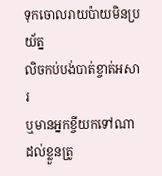ទុកចោលរាយប៉ាយមិនប្រយ័ត្ន
លិចកប់បង់បាត់ខ្ចាត់អសារ
ឬមានអ្នកខ្ចីយកទៅណា
ដល់ខ្លួនត្រូ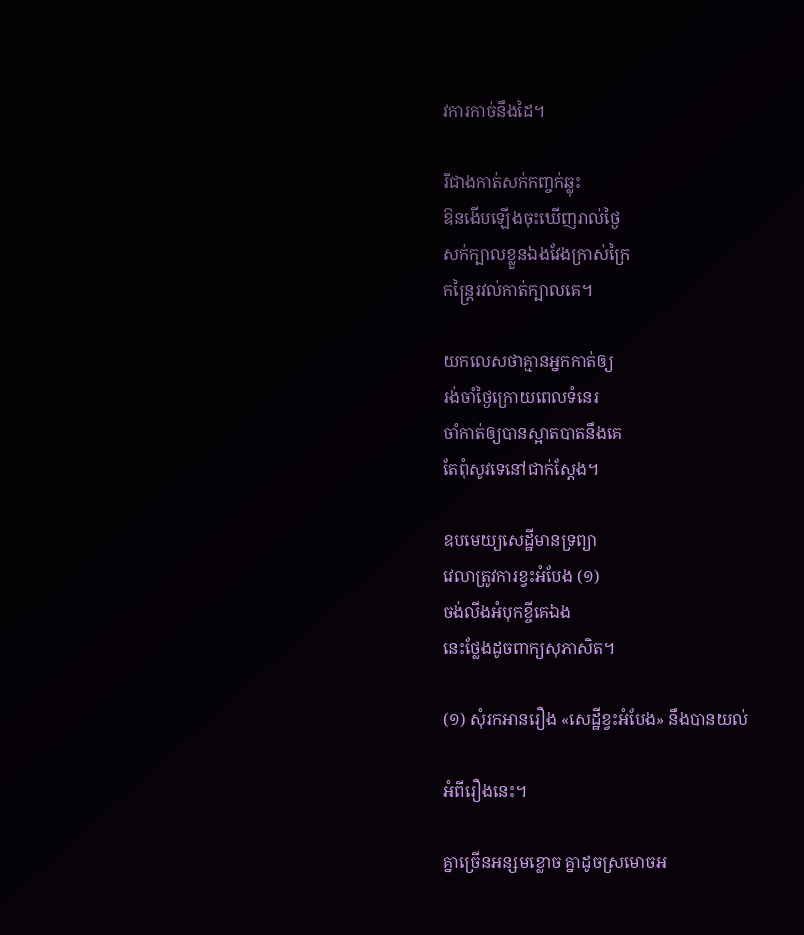វការកាច់នឹងដៃ។

រីជាងកាត់សក់កញ្ចក់ឆ្លុះ
ឱនងើបឡើងចុះឃើញរាល់ថ្ងៃ
សក់ក្បាលខ្លួនឯងវែងក្រាស់ក្រៃ
កន្ត្រៃរវល់កាត់ក្បាលគេ។

យកលេសថាគ្មានអ្នកកាត់ឲ្យ
រង់ចាំថ្ងៃក្រោយពេលទំនេរ
ចាំកាត់ឲ្យបានស្អាតបាតនឹងគេ
តែពុំសូវទេនៅជាក់ស្ដែង។

ឧបមេយ្យសេដ្ឋីមានទ្រព្យា
វេលាត្រូវការខ្វះអំបែង (១)
ចង់លីងអំបុកខ្ចីគេឯង
នេះថ្លែងដូចពាក្យសុភាសិត។

(១) សុំរកអានរឿង «សេដ្ឋីខ្វះអំបែង» នឹងបានយល់

អំពីរឿងនេះ។

គ្នាច្រើនអន្សមខ្លោច គ្នាដូចស្រមោចអ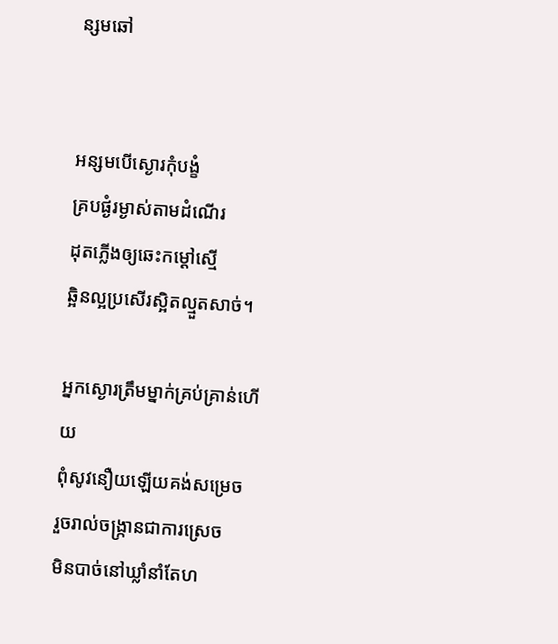ន្សមឆៅ


អន្សមបើស្ងោរកុំបង្ខំ
គ្របផ្ងំរម្ងាស់តាមដំណើរ
ដុតភ្លើងឲ្យឆេះកម្ដៅស្មើ
ឆ្អិនល្អប្រសើរស្អិតល្មួតសាច់។

អ្នកស្ងោរត្រឹមម្នាក់គ្រប់គ្រាន់ហើយ
ពុំសូវនឿយឡើយគង់សម្រេច
រួចរាល់ចង្ក្រានជាការស្រេច
មិនបាច់នៅឃ្លាំនាំតែហ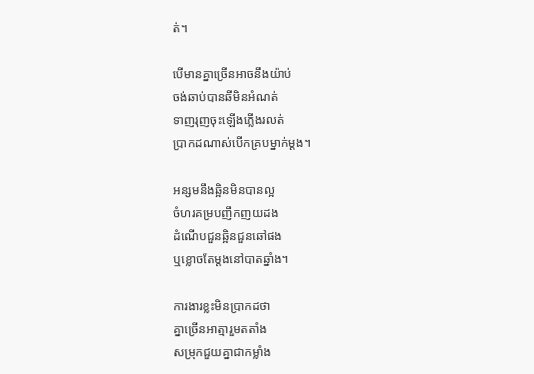ត់។

បើមានគ្នាច្រើនអាចនឹងយ៉ាប់
ចង់ឆាប់បានឆីមិនអំណត់
ទាញរុញចុះឡើងភ្លើងរលត់
ប្រាកដណាស់បើកគ្របម្នាក់ម្ដង។

អន្សមនឹងឆ្អិនមិនបានល្អ
ចំហរគម្របញឹកញយដង
ដំណើបជួនឆ្អិនជួនឆៅផង
ឬខ្លោចតែម្ដងនៅបាតឆ្នាំង។

ការងារខ្លះមិនប្រាកដថា
គ្នាច្រើនអាត្មារួមតតាំង
សម្រុកជួយគ្នាជាកម្លាំង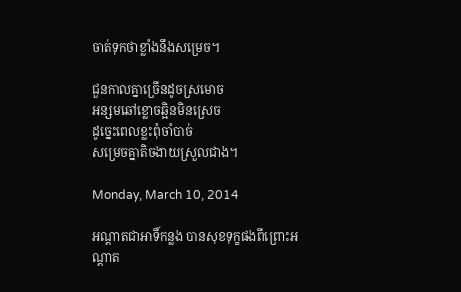ចាត់ទុកថាខ្លាំងនឹងសម្រេច។

ជួនកាលគ្នាច្រើនដូចស្រមោច
អន្សមឆៅខ្លោចឆ្អិនមិនស្រេច
ដូច្នេះពេលខ្លះពុំចាំបាច់
សម្រេចគ្នាតិចងាយស្រួលជាង។

Monday, March 10, 2014

អណ្ដាតជាអាទិ៍កន្លង បានសុខទុក្ខផងពីព្រោះអណ្ដាត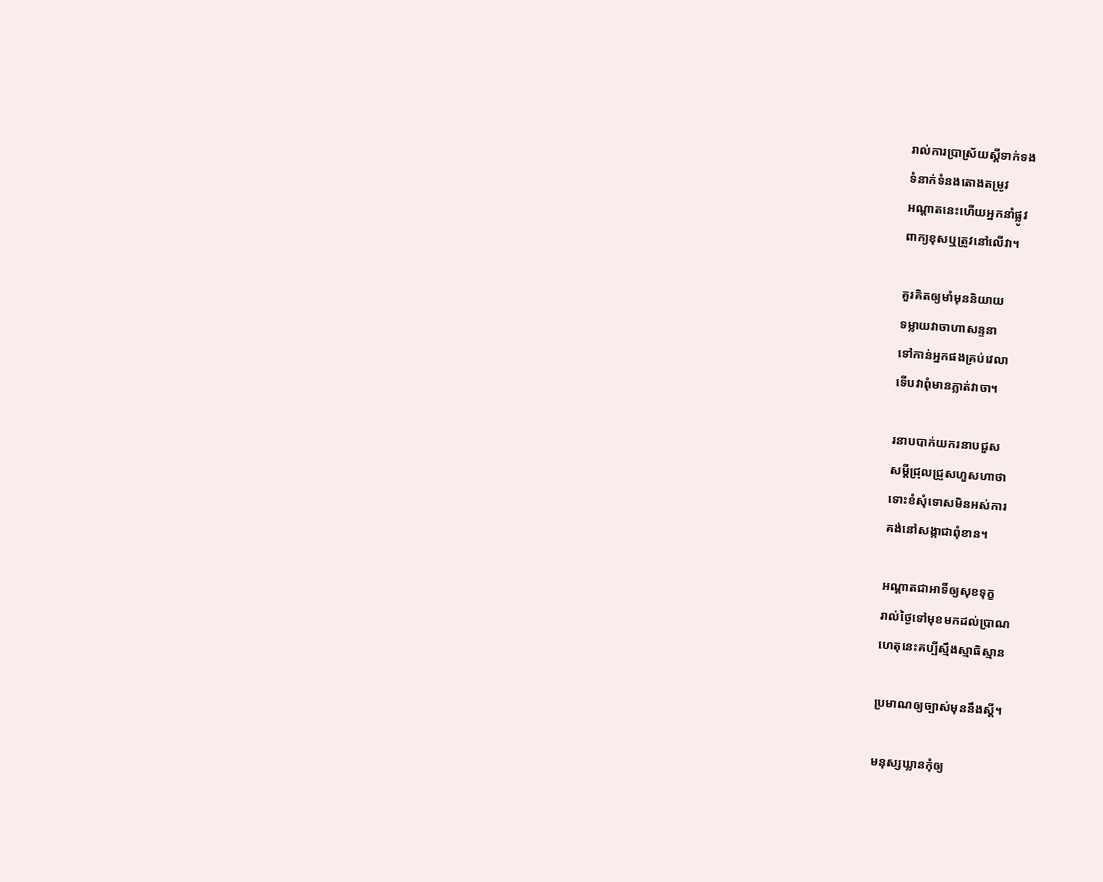រាល់ការប្រាស្រ័យស្ដីទាក់ទង
ទំនាក់ទំនងតោងតម្រូវ
អណ្ដាតនេះហើយអ្នកនាំផ្លូវ
ពាក្យខុសឬត្រូវនៅលើវា។

គួរគិតឲ្យមាំមុននិយាយ
ទម្លាយវាចាហាសន្ទនា
ទៅកាន់អ្នកផងគ្រប់វេលា
ទើបវាពុំមានភ្លាត់វាចា។

រនាបបាក់យករនាបជួស
សម្ដីជ្រុលជ្រួសហួសហាថា
ទោះខំសុំទោសមិនអស់ការ
គង់នៅសង្កាជាពុំខាន។

អណ្ដាតជាអាទិ៍ឲ្យសុខទុក្ខ
រាល់ថ្ងៃទៅមុខមកដល់ប្រាណ
ហេតុនេះគប្បីស្មឹងស្មាធិស្មាន

ប្រមាណឲ្យច្បាស់មុននឹងស្ដី។

មនុស្សឃ្លានកុំឲ្យ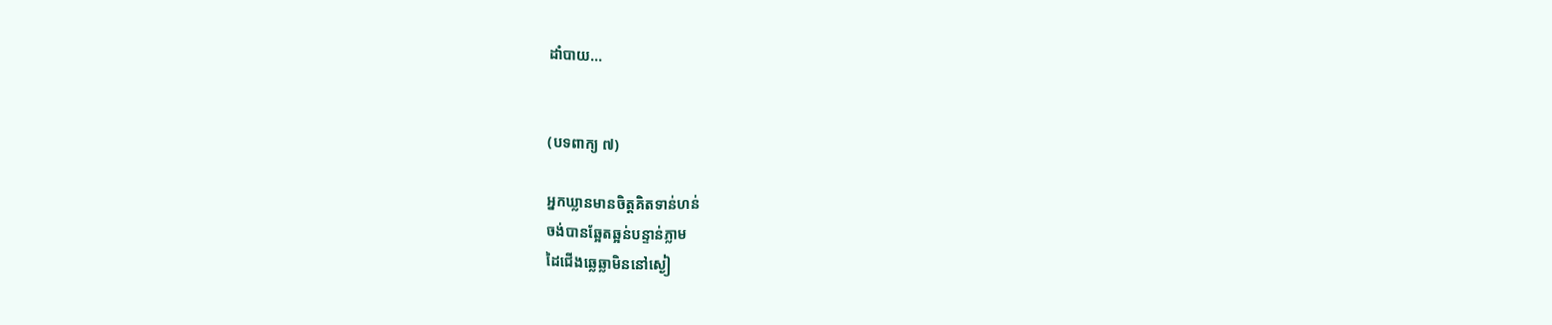ដាំបាយ...


(បទពាក្យ ៧)

អ្នកឃ្លានមានចិត្តគិតទាន់ហន់
ចង់បានឆ្អែតឆ្អន់បន្ទាន់ភ្លាម
ដៃជើងឆ្លេឆ្លាមិននៅស្ងៀ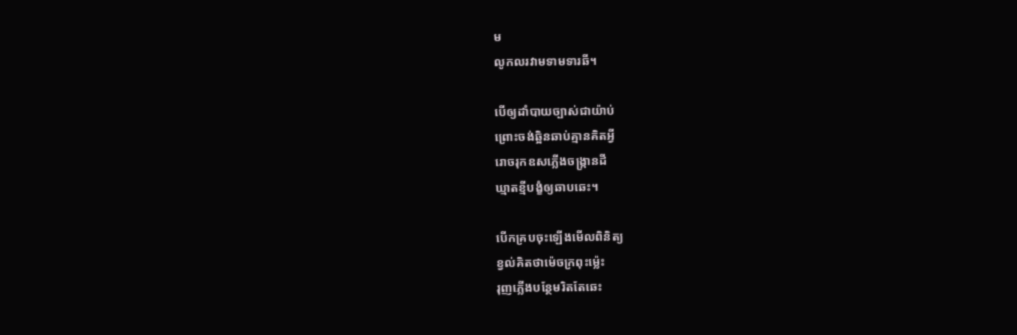ម
លូកលរវាមទាមទារឆី។

បើឲ្យដាំបាយច្បាស់ជាយ៉ាប់
ព្រោះចង់ឆ្អិនឆាប់គ្មានគិតអ្វី
រោចរុកឧសភ្លើងចង្រ្កានដី
ឃ្មាតខ្មីបង្ខំឲ្យឆាបឆេះ។

បើកគ្របចុះឡើងមើលពិនិត្យ
ខ្វល់គិតថាម៉េចក្រពុះម៉្លេះ
រុញភ្លើងបន្ថែមរិតតែឆេះ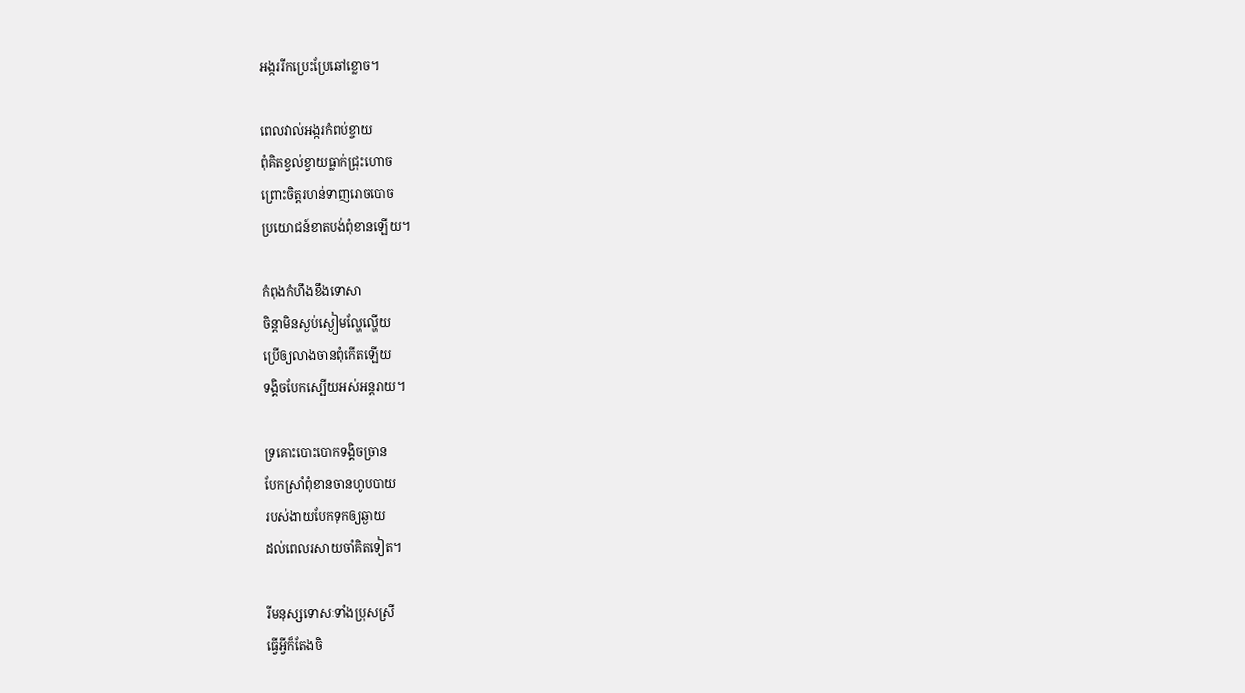អង្កររីកប្រេះប្រែឆៅខ្លោច។

ពេលវាល់អង្ករកំពប់ខ្ចាយ
ពុំគិតខ្វល់ខ្វាយធ្លាក់ជ្រុះហោច
ព្រោះចិត្តរហន់ទាញរោចបោច
ប្រយោជន៍ខាតបង់ពុំខានឡើយ។

កំពុងកំហឹងខឹងទោសា
ចិន្ដាមិនស្ងប់ស្ងៀមល្ហែល្ហើយ
ប្រើឲ្យលាងចានពុំកើតឡើយ
ទង្គិចបែកស្បើយអស់អន្តរាយ។

ទ្រគោះបោះបោកទង្គិចច្រាន
បែកស្រាំពុំខានចានហូបបាយ
របស់ងាយបែកទុកឲ្យឆ្ងាយ
ដល់ពេលរសាយចាំគិតទៀត។

រីមនុស្សទោសៈទាំងប្រុសស្រី
ធ្វើអ្វីក៏តែងចិ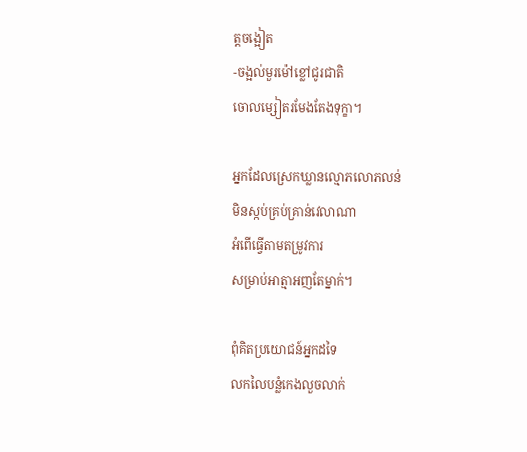ត្តចង្អៀត
-ចង្អល់មួរម៉ៅខ្លៅជូរជាតិ
ចោលម្សៀតរមែងតែងទុក្ខា។

អ្នកដែលស្រេកឃ្លានល្មោភលោភលន់
មិនស្កប់គ្រប់គ្រាន់វេលាណា
អំពើធ្វើតាមតម្រូវការ
សម្រាប់អាត្មាអញតែម្នាក់។

ពុំគិតប្រយោជន៍អ្នកដទៃ
លកលៃបន្លំកេងលួចលាក់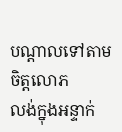បណ្ដាលទៅតាមចិត្តលោភ
លង់ក្នុងអន្ទាក់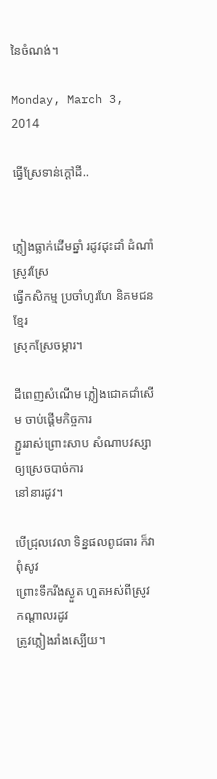នៃចំណង់។

Monday, March 3, 2014

ធ្វើស្រែទាន់ក្ដៅដី..


ភ្លៀងធ្លាក់ដើមឆ្នាំ រដូវដុះដាំ ដំណាំស្រូវស្រែ
ធ្វើកសិកម្ម ប្រចាំហូរហែ និគមជនខ្មែរ
ស្រុកស្រែចម្ការ។

ដីពេញសំណើម ភ្លៀងជោគជាំសើម ចាប់ផ្ដើមកិច្ចការ
ភ្ជួររាស់ព្រោះសាប សំណាបវស្សា ឲ្យស្រេចបាច់ការ
នៅនារដូវ។

បើជ្រុលវេលា ទិន្នផលពូជធារ ក៏វាពុំសូវ
ព្រោះទឹករីងស្ងួត ហួតអស់ពីស្រូវ កណ្ដាលរដូវ
ត្រូវភ្លៀងរាំងស្បើយ។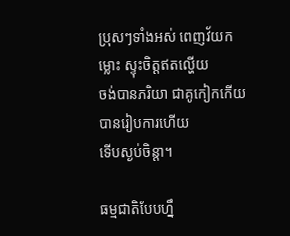ប្រុសៗទាំងអស់ ពេញវ័យកម្លោះ ស្ទុះចិត្តឥតល្ហើយ
ចង់បានភរិយា ជាគូកៀកកើយ បានរៀបការហើយ
ទើបស្ងប់ចិន្ដា។

ធម្មជាតិបែបហ្នឹ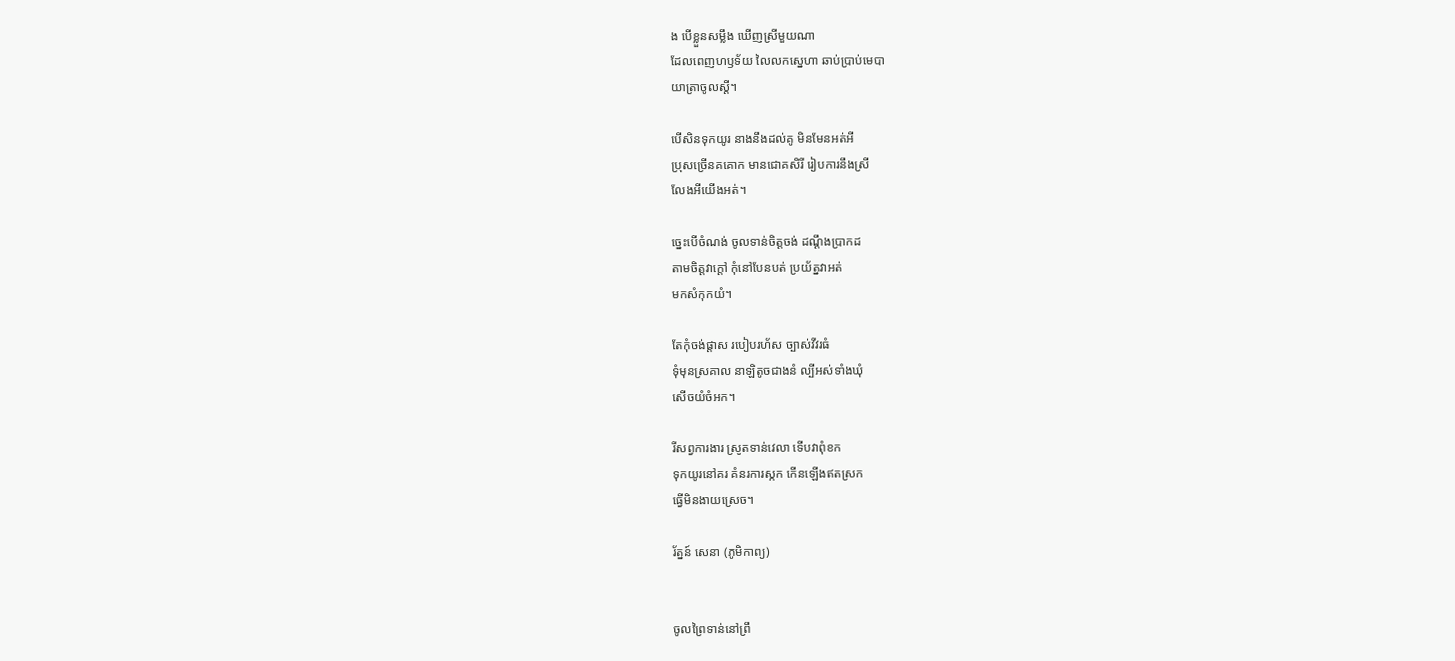ង បើខ្លួនសម្លឹង ឃើញស្រីមួយណា
ដែលពេញហឫទ័យ លៃលកស្នេហា ឆាប់ប្រាប់មេបា
យាត្រាចូលស្ដី។

បើសិនទុកយូរ នាងនឹងដល់គូ មិនមែនអត់អី
ប្រុសច្រើនគគោក មានជោគសិរី រៀបការនឹងស្រី
លែងអីយើងអត់។

ច្នេះបើចំណង់ ចូលទាន់ចិត្តចង់ ដណ្ដឹងប្រាកដ
តាមចិត្តវាក្ដៅ កុំនៅបែនបត់ ប្រយ័ត្នវាអត់
មកសំកុកយំ។

តែកុំចង់ផ្ដាស របៀបរហ័ស ច្បាស់វីវរធំ
ទុំមុនស្រគាល នាឡិតូចជាងនំ ល្បីអស់ទាំងឃុំ
សើចយំចំអក។

រីសព្វការងារ ស្រូតទាន់វេលា ទើបវាពុំខក
ទុកយូរនៅគរ គំនរការស្កក កើនឡើងឥតស្រក
ធ្វើមិនងាយស្រេច។

រ័ត្នន៍ សេនា (ភូមិកាព្យ)


ចូលព្រៃទាន់នៅព្រឹ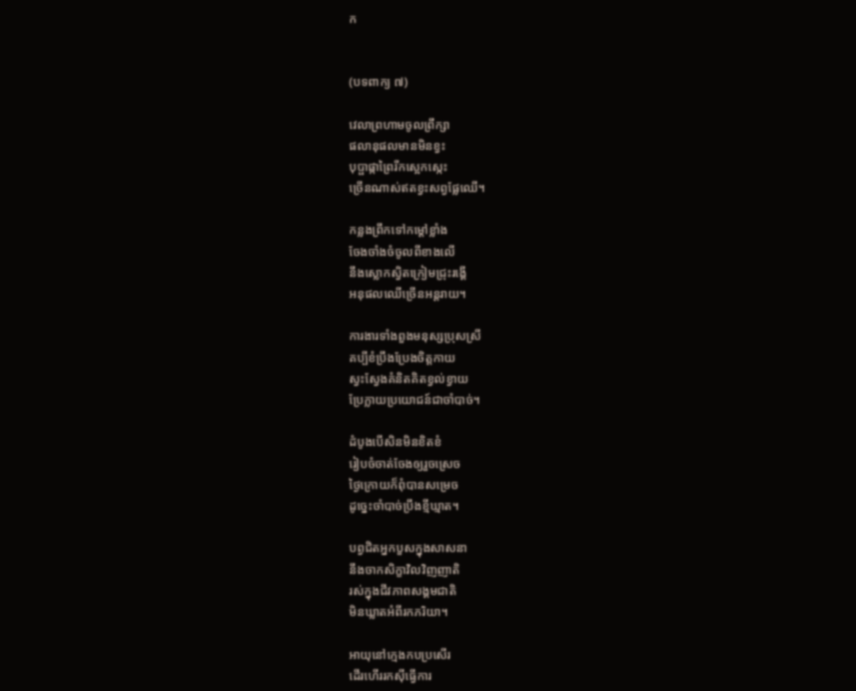ក


(បទពាក្យ ៧)

វេលាព្រហាមចូលព្រឹក្សា
ផលានុផលមានមិនខ្វះ
បុប្ផាផ្កាព្រៃរីកស្អេកស្កេះ
ច្រើនណាស់ឥតខ្វះសព្វផ្លែឈើ។

កន្លងព្រឹកទៅកម្ដៅខ្លាំង
ចែងចាំងចំចូលពីខាងលើ
នឹងស្លោកស្វិតក្រៀមជ្រុះរង្គើ
អនុផលឈើច្រើនអន្តរាយ។

ការងារទាំងពួងមនុស្សប្រុសស្រី
គប្បីខំប្រឹងប្រែងចិត្តកាយ
ស្វះស្វែងគំនិតគិតខ្វល់ខ្វាយ
ប្រែក្លាយប្រយោជន៍ជាចាំបាច់។

ដំបូងបើសិនមិនខិតខំ
រៀបចំចាត់ចែងឲ្យរួចស្រេច
ថ្ងៃក្រោយក៏ពុំបានសម្រេច
ដូច្នេះចាំបាច់ប្រឹងខ្មីឃ្មាត។

បព្វជិតអ្នកបួសក្នុងសាសនា
នឹងចាកសិក្ខាវិលវិញញាតិ
រស់ក្នុងជីវភាពសង្គមជាតិ
មិនឃ្លាតអំពីរកភរិយា។

អាយុនៅក្មេងកបប្រសើរ
ដើរហើររកស៊ីធ្វើការ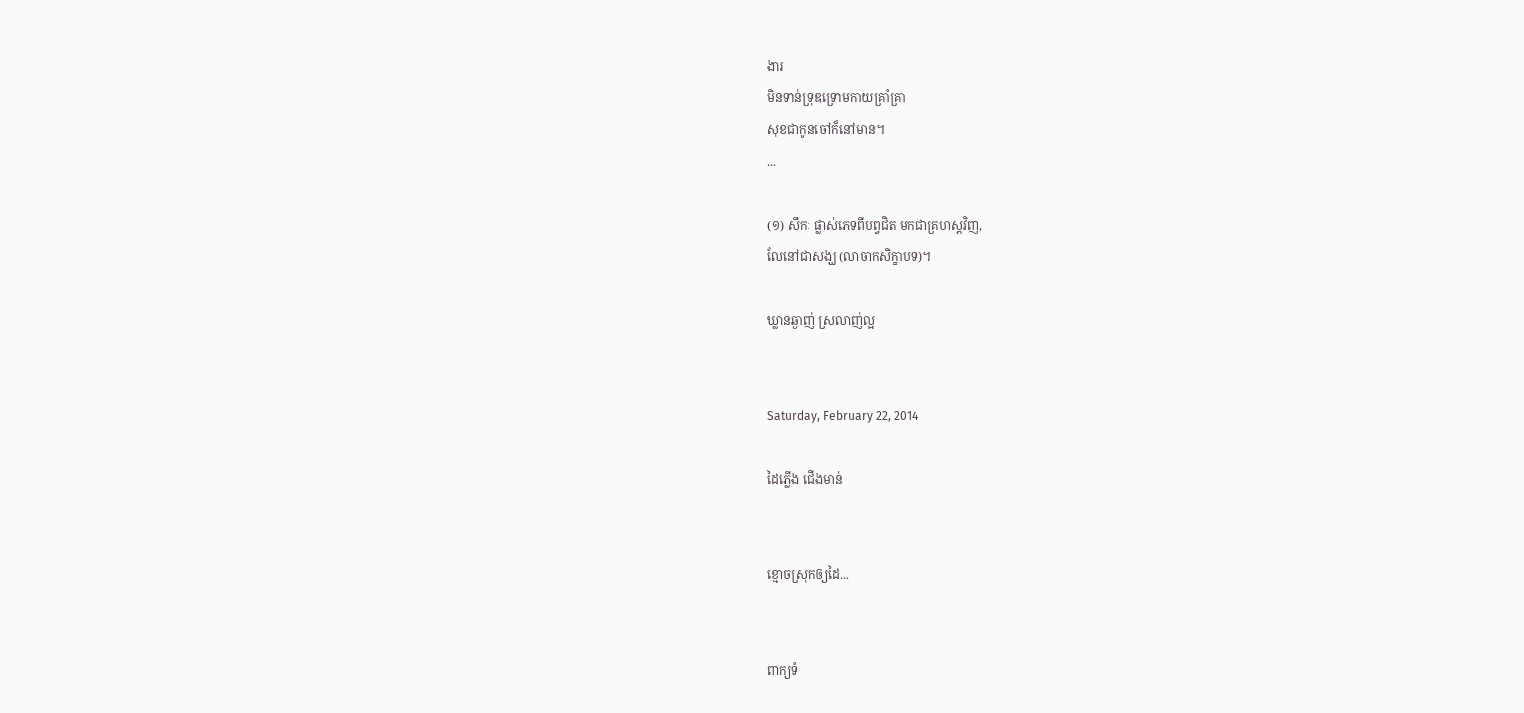ងារ
មិនទាន់ទ្រុឌទ្រោមកាយគ្រាំគ្រា
សុខជាកូនចៅក៏នៅមាន។
...

(១) សឹកៈ ផ្លាស់ភេទពីបព្វជិត មកជាគ្រហស្ដវិញ,
លែនៅជាសង្ឃ (លាចាកសិក្ខាបទ)។

ឃ្លានឆ្ងាញ់ ស្រលាញ់ល្អ


Saturday, February 22, 2014

ដៃភ្លើង ជើងមាន់


ខ្មោចស្រុកឲ្យដៃ...


ពាក្យទំ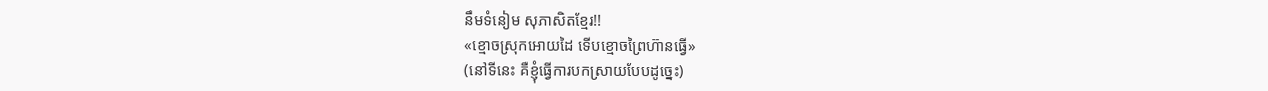នឹមទំនៀម សុភាសិតខ្មែរ!!
«ខ្មោចស្រុកអោយដៃ ទើបខ្មោចព្រៃហ៊ានធ្វើ»
(នៅទីនេះ គឺខ្ញុំធ្វើការបកស្រាយបែបដូច្នេះ)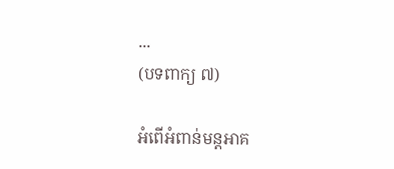...
(បទពាក្យ ៧)

អំពើអំពាន់មន្តអាគ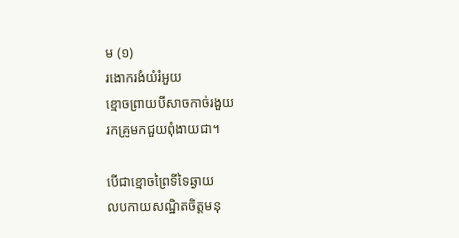ម (១)
រងោករងំយំរំអួយ
ខ្មោចព្រាយបីសាចកាច់រងួយ
រកគ្រូមកជួយពុំងាយជា។

បើជាខ្មោចព្រៃទីទៃឆ្ងាយ
លបកាយសណ្ឋិតចិត្តមនុ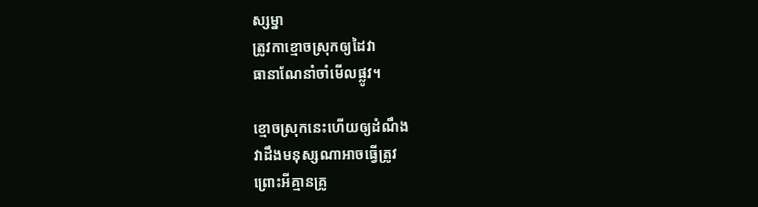ស្សម្នា
ត្រូវកាខ្មោចស្រុកឲ្យដៃវា
ធានាណែនាំចាំមើលផ្លូវ។

ខ្មោចស្រុកនេះហើយឲ្យដំណឹង
វាដឹងមនុស្សណាអាចធ្វើត្រូវ
ព្រោះអីគ្មានគ្រូ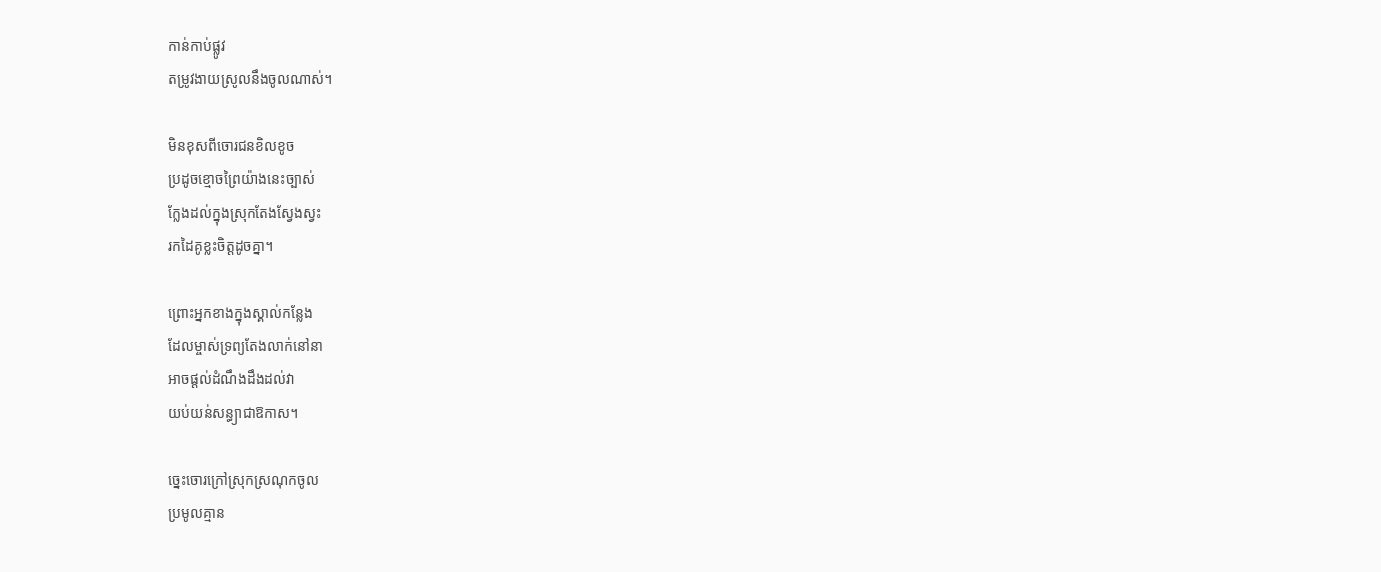កាន់កាប់ផ្លូវ
តម្រូវងាយស្រូលនឹងចូលណាស់។

មិនខុសពីចោរជនខិលខូច
ប្រដូចខ្មោចព្រៃយ៉ាងនេះច្បាស់
ក្លែងដល់ក្នុងស្រុកតែងស្វែងស្វះ
រកដៃគូខ្លះចិត្តដូចគ្នា។

ព្រោះអ្នកខាងក្នុងស្គាល់កន្លែង
ដែលម្ចាស់ទ្រព្យតែងលាក់នៅនា
អាចផ្ដល់ដំណឹងដឹងដល់វា
យប់យន់សន្ធ្យាជាឱកាស។

ច្នេះចោរក្រៅស្រុកស្រណុកចូល
ប្រមូលគ្មាន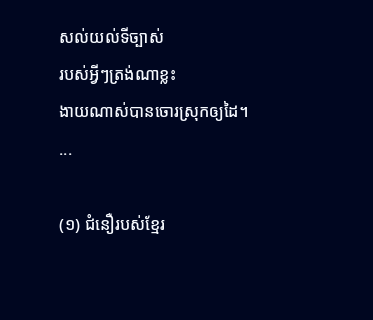សល់យល់ទីច្បាស់
របស់អ្វីៗត្រង់ណាខ្លះ
ងាយណាស់បានចោរស្រុកឲ្យដៃ។
...

(១) ជំនឿរបស់ខ្មែរ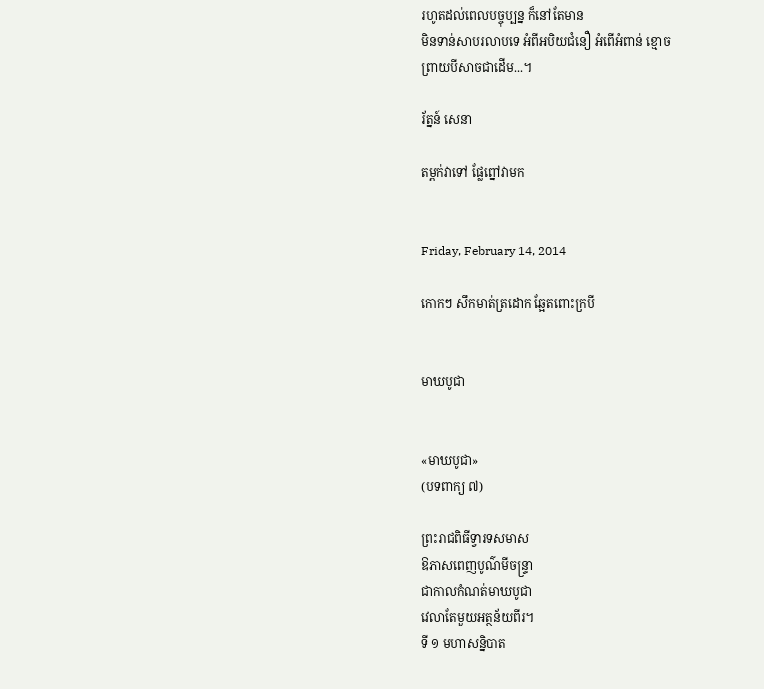រហូតដល់ពេលបច្ចុប្បន្ន ក៏នៅតែមាន
មិនទាន់សាបរលាបទេ អំពីអបិយជំនឿ អំពើអំពាន់ ខ្មោច
ព្រាយបីសាចជាដើម...។

រ័ត្នន៍ សេនា

តម្ពក់វាទៅ ផ្លែព្នៅវាមក


Friday, February 14, 2014

កោកៗ សឹកមាត់ត្រដោក ឆ្អែតពោះក្របី


មាឃបូជា


«មាឃបូជា»
(បទពាក្យ ៧)

ព្រះរាជពិធីទ្វារទសមាស
ឱភាសពេញបូណ៌មីចន្ទ្រា
ជាកាលកំណត់មាឃបូជា
វេលាតែមួយអត្ថន័យពីរ។
ទី ១ មហាសន្និបាត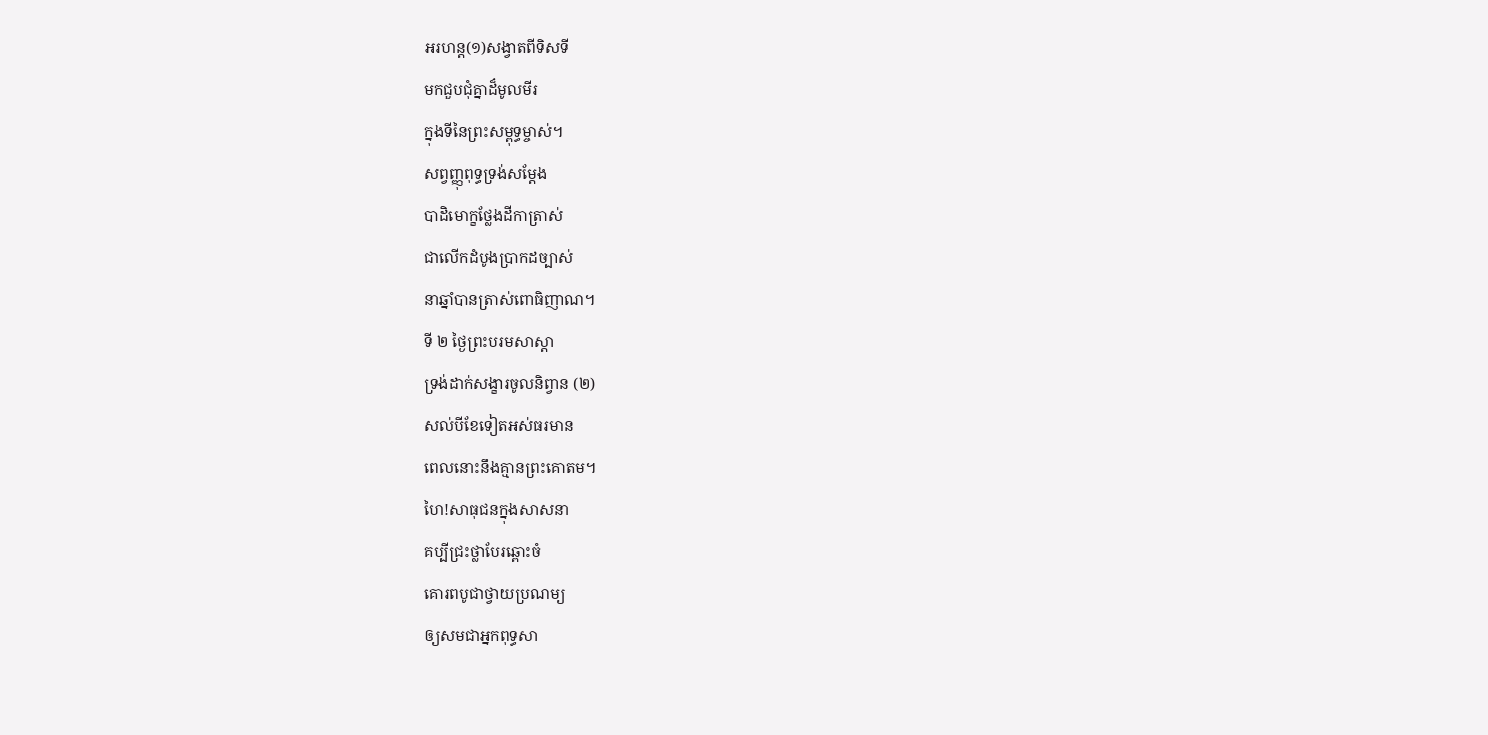អរហន្ត(១)សង្វាតពីទិសទី
មកជួបជុំគ្នាដ៏មូលមីរ
ក្នុងទីនៃព្រះសម្ពុទ្ធម្ចាស់។
សព្វញ្ញុពុទ្ធទ្រង់សម្ដែង
បាដិមោក្ខថ្លែងដីកាត្រាស់
ជាលើកដំបូងប្រាកដច្បាស់
នាឆ្នាំបានត្រាស់ពោធិញាណ។
ទី ២ ថ្ងៃព្រះបរមសាស្ដា
ទ្រង់ដាក់សង្ខារចូលនិព្វាន (២)
សល់បីខែទៀតអស់ធរមាន
ពេលនោះនឹងគ្មានព្រះគោតម។
ហៃ!សាធុជនក្នុងសាសនា
គប្បីជ្រះថ្លាបែរឆ្ពោះចំ
គោរពបូជាថ្វាយប្រណម្យ
ឲ្យសមជាអ្នកពុទ្ធសា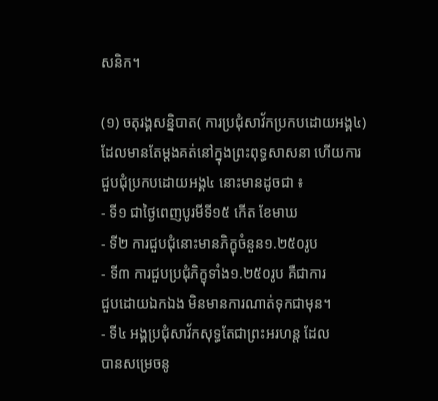សនិក។

(១) ចតុរង្គសន្និបាត( ការប្រជុំសាវ័កប្រកបដោយអង្គ៤)
ដែលមានតែម្តងគត់នៅក្នុងព្រះពុទ្ធសាសនា ហើយការ
ជួបជុំប្រកបដោយអង្គ៤ នោះមានដូចជា ៖
- ទី១ ជាថ្ងៃពេញបូរមីទី១៥ កើត ខែមាឃ
- ទី២ ការជួបជុំនោះមានភិក្ខុចំនួន១.២៥០រូប
- ទី៣ ការជួបប្រជុំភិក្ខុទាំង១.២៥០រូប គឺជាការ
ជួបដោយឯកឯង មិនមានការណាត់ទុកជាមុន។
- ទី៤ អង្គប្រជុំសាវ័កសុទ្ធតែជាព្រះអរហន្ត ដែល
បានសម្រេចនូ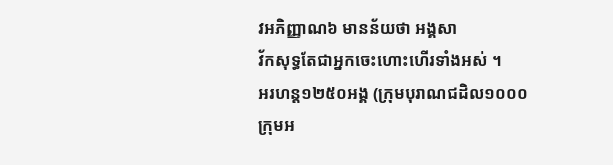វអភិញ្ញាណ៦ មានន័យថា អង្គសា
វ័កសុទ្ធតែជាអ្នកចេះហោះហើរទាំងអស់ ។
អរហន្ត១២៥០អង្គ (ក្រុមបុរាណជដិល១០០០
ក្រុមអ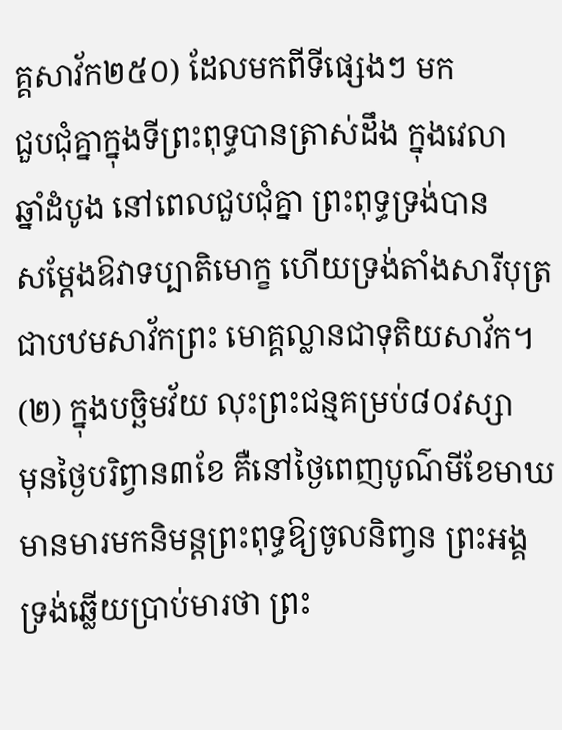គ្គសាវ័ក២៥០) ដែលមកពីទីផ្សេងៗ មក
ជួបជុំគ្នាក្នុងទីព្រះពុទ្ធបានត្រាស់ដឹង ក្នុងវេលា
ឆ្នាំដំបូង នៅពេលជួបជុំគ្នា ព្រះពុទ្ធទ្រង់បាន
សម្តែងឱវាទប្បាតិមោក្ខ ហើយទ្រង់តាំងសារីបុត្រ
ជាបឋមសាវ័កព្រះ មោគ្គល្លានជាទុតិយសាវ័ក។
(២) ក្នុងបច្ឆិមវ័យ លុះព្រះជន្មគម្រប់៨០វស្សា
មុនថ្ងៃបរិព្វាន៣ខែ គឺនៅថ្ងៃពេញបូណ៌មីខែមាឃ
មានមារមកនិមន្តព្រះពុទ្ធឱ្យចូលនិពា្វន ព្រះអង្គ
ទ្រង់ឆ្លើយប្រាប់មារថា ព្រះ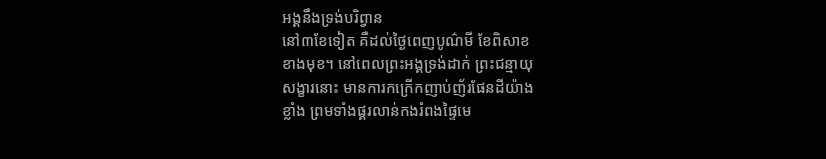អង្គនឹងទ្រង់បរិព្វាន
នៅ៣ខែទៀត គឺដល់ថ្ងៃពេញបូណ៌មី ខែពិសាខ
ខាងមុខ។ នៅពេលព្រះអង្គទ្រង់ដាក់ ព្រះជន្មាយុ
សង្ខារនោះ មានការកក្រើកញាប់ញ័រផែនដីយ៉ាង
ខ្លាំង ព្រមទាំងផ្គរលាន់កងរំពងផ្ទៃមេ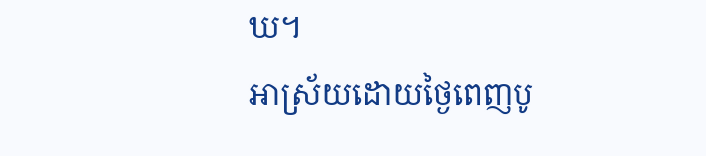ឃ។
អាស្រ័យដោយថ្ងៃពេញបូ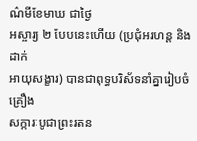ណ៌មីខែមាឃ ជាថ្ងៃ
អស្ចារ្យ ២ បែបនេះហើយ (ប្រជុំអរហន្ត និងដាក់
អាយុសង្ខារ) បានជាពុទ្ធបរិស័ទនាំគ្នារៀបចំគ្រឿង
សក្ការៈបូជាព្រះរតន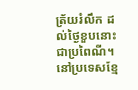ត្រ័យរំលឹក ដល់ថ្ងៃខួបនោះ
ជាប្រពៃណី។ នៅប្រទេសខ្មែ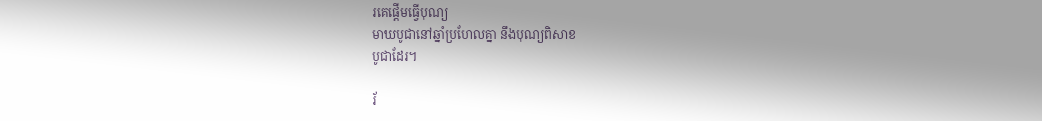រគេផ្តើមធ្វើបុណ្យ
មាឃបូជានៅឆ្នាំប្រហែលគ្នា នឹងបុណ្យពិសាខ
បូជាដែរ។

រ័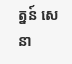ត្នន៍ សេនា